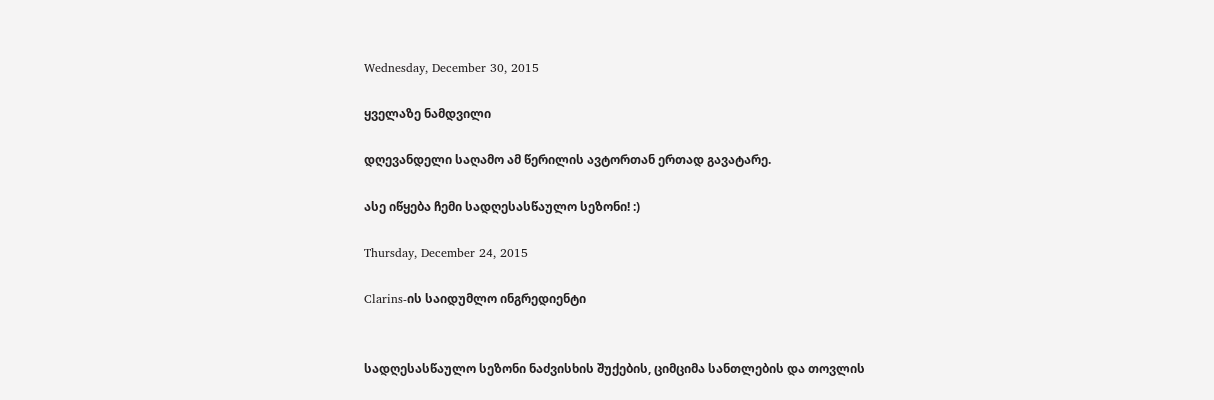Wednesday, December 30, 2015

ყველაზე ნამდვილი

დღევანდელი საღამო ამ წერილის ავტორთან ერთად გავატარე.

ასე იწყება ჩემი სადღესასწაულო სეზონი! :)

Thursday, December 24, 2015

Clarins-ის საიდუმლო ინგრედიენტი


სადღესასწაულო სეზონი ნაძვისხის შუქების, ციმციმა სანთლების და თოვლის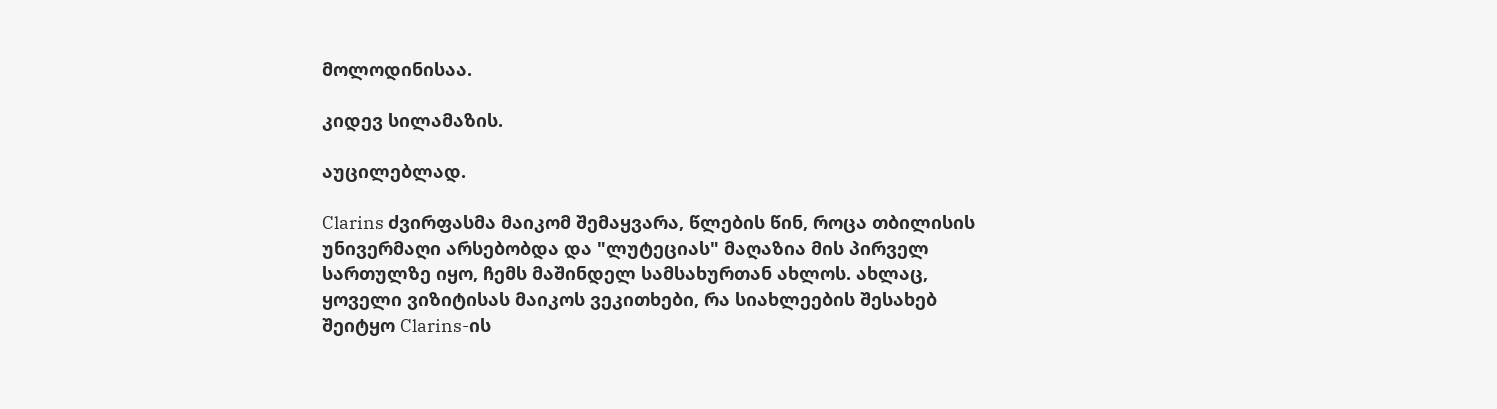მოლოდინისაა.

კიდევ სილამაზის.

აუცილებლად.

Clarins ძვირფასმა მაიკომ შემაყვარა, წლების წინ, როცა თბილისის უნივერმაღი არსებობდა და "ლუტეციას" მაღაზია მის პირველ სართულზე იყო, ჩემს მაშინდელ სამსახურთან ახლოს. ახლაც,  ყოველი ვიზიტისას მაიკოს ვეკითხები, რა სიახლეების შესახებ შეიტყო Clarins-ის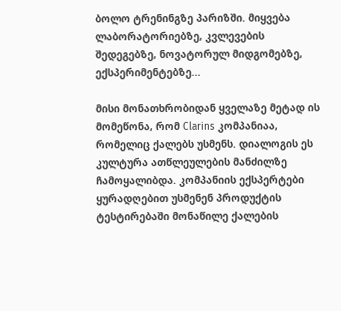ბოლო ტრენინგზე პარიზში. მიყვება ლაბორატორიებზე, კვლევების შედეგებზე, ნოვატორულ მიდგომებზე, ექსპერიმენტებზე...

მისი მონათხრობიდან ყველაზე მეტად ის მომეწონა, რომ Clarins კომპანიაა, რომელიც ქალებს უსმენს. დიალოგის ეს კულტურა ათწლეულების მანძილზე ჩამოყალიბდა. კომპანიის ექსპერტები ყურადღებით უსმენენ პროდუქტის ტესტირებაში მონაწილე ქალების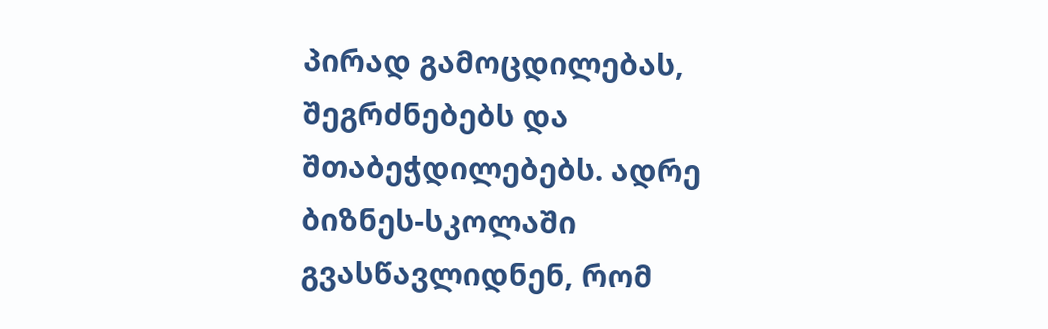პირად გამოცდილებას, შეგრძნებებს და შთაბეჭდილებებს. ადრე ბიზნეს-სკოლაში გვასწავლიდნენ, რომ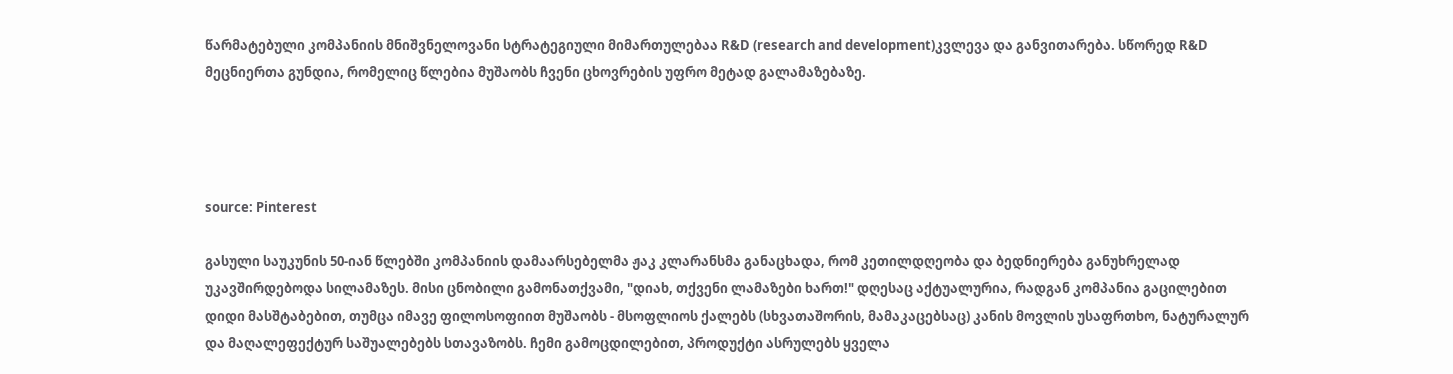წარმატებული კომპანიის მნიშვნელოვანი სტრატეგიული მიმართულებაა R&D (research and development)კვლევა და განვითარება. სწორედ R&D მეცნიერთა გუნდია, რომელიც წლებია მუშაობს ჩვენი ცხოვრების უფრო მეტად გალამაზებაზე.




source: Pinterest

გასული საუკუნის 50-იან წლებში კომპანიის დამაარსებელმა ჟაკ კლარანსმა განაცხადა, რომ კეთილდღეობა და ბედნიერება განუხრელად უკავშირდებოდა სილამაზეს. მისი ცნობილი გამონათქვამი, "დიახ, თქვენი ლამაზები ხართ!" დღესაც აქტუალურია, რადგან კომპანია გაცილებით დიდი მასშტაბებით, თუმცა იმავე ფილოსოფიით მუშაობს - მსოფლიოს ქალებს (სხვათაშორის, მამაკაცებსაც) კანის მოვლის უსაფრთხო, ნატურალურ და მაღალეფექტურ საშუალებებს სთავაზობს. ჩემი გამოცდილებით, პროდუქტი ასრულებს ყველა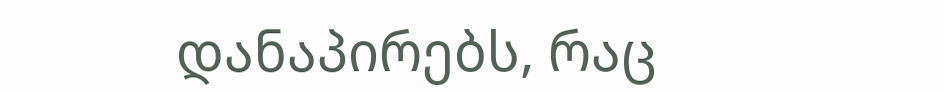დანაპირებს, რაც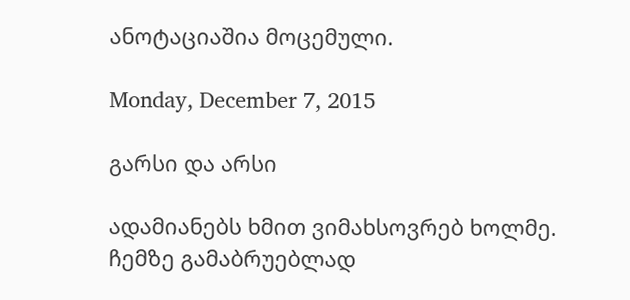ანოტაციაშია მოცემული.

Monday, December 7, 2015

გარსი და არსი

ადამიანებს ხმით ვიმახსოვრებ ხოლმე. ჩემზე გამაბრუებლად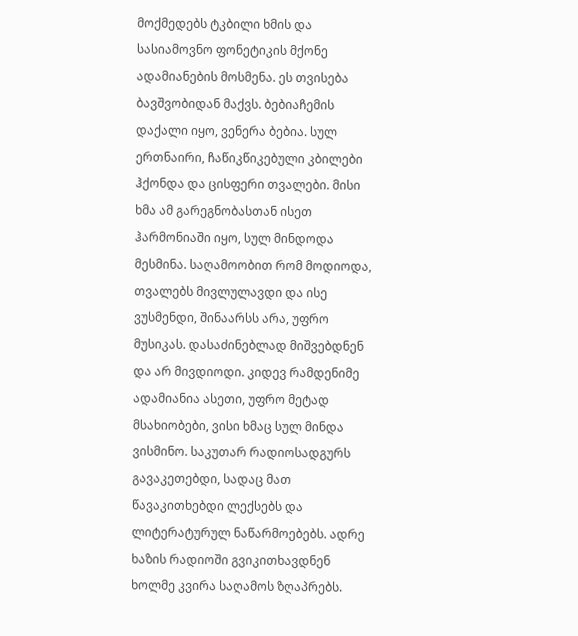მოქმედებს ტკბილი ხმის და სასიამოვნო ფონეტიკის მქონე ადამიანების მოსმენა. ეს თვისება ბავშვობიდან მაქვს. ბებიაჩემის დაქალი იყო, ვენერა ბებია. სულ ერთნაირი, ჩაწიკწიკებული კბილები ჰქონდა და ცისფერი თვალები. მისი ხმა ამ გარეგნობასთან ისეთ ჰარმონიაში იყო, სულ მინდოდა მესმინა. საღამოობით რომ მოდიოდა, თვალებს მივლულავდი და ისე ვუსმენდი, შინაარსს არა, უფრო მუსიკას. დასაძინებლად მიშვებდნენ და არ მივდიოდი. კიდევ რამდენიმე ადამიანია ასეთი, უფრო მეტად მსახიობები, ვისი ხმაც სულ მინდა ვისმინო. საკუთარ რადიოსადგურს გავაკეთებდი, სადაც მათ წავაკითხებდი ლექსებს და ლიტერატურულ ნაწარმოებებს. ადრე ხაზის რადიოში გვიკითხავდნენ ხოლმე კვირა საღამოს ზღაპრებს.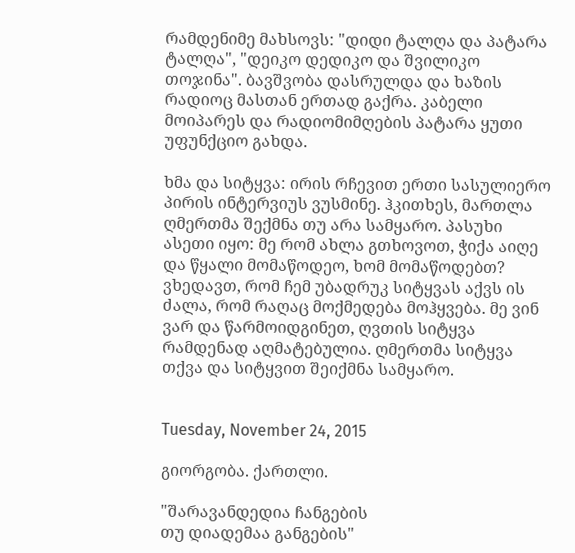რამდენიმე მახსოვს: "დიდი ტალღა და პატარა ტალღა", "დეიკო დედიკო და შვილიკო თოჯინა". ბავშვობა დასრულდა და ხაზის რადიოც მასთან ერთად გაქრა. კაბელი მოიპარეს და რადიომიმღების პატარა ყუთი უფუნქციო გახდა.

ხმა და სიტყვა: ირის რჩევით ერთი სასულიერო პირის ინტერვიუს ვუსმინე. ჰკითხეს, მართლა ღმერთმა შექმნა თუ არა სამყარო. პასუხი ასეთი იყო: მე რომ ახლა გთხოვოთ, ჭიქა აიღე და წყალი მომაწოდეო, ხომ მომაწოდებთ? ვხედავთ, რომ ჩემ უბადრუკ სიტყვას აქვს ის ძალა, რომ რაღაც მოქმედება მოჰყვება. მე ვინ ვარ და წარმოიდგინეთ, ღვთის სიტყვა რამდენად აღმატებულია. ღმერთმა სიტყვა თქვა და სიტყვით შეიქმნა სამყარო.


Tuesday, November 24, 2015

გიორგობა. ქართლი.

"შარავანდედია ჩანგების
თუ დიადემაა განგების"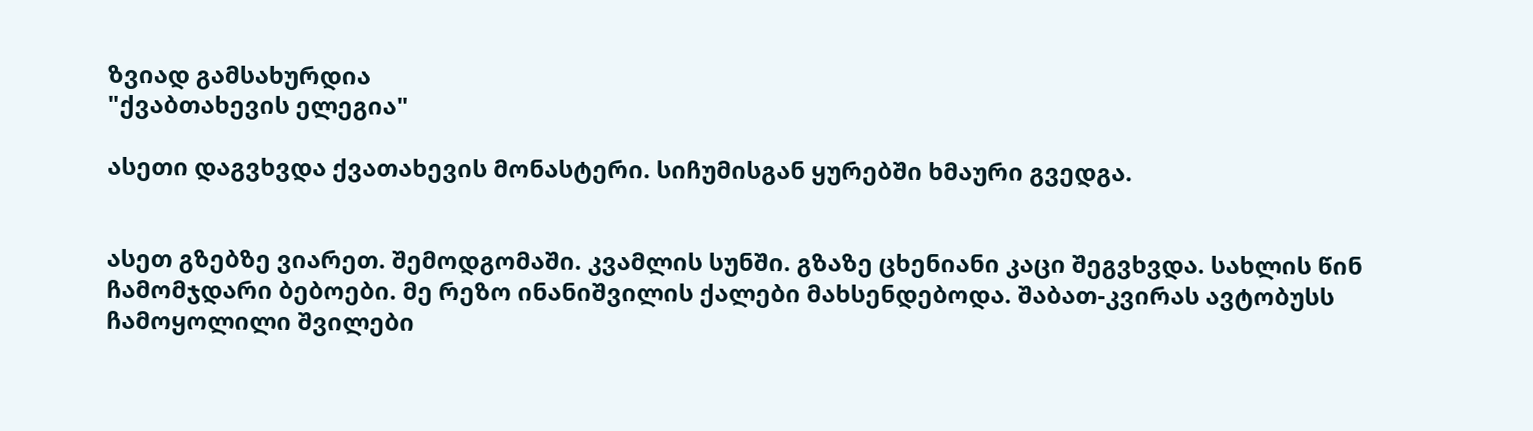ზვიად გამსახურდია
"ქვაბთახევის ელეგია"

ასეთი დაგვხვდა ქვათახევის მონასტერი. სიჩუმისგან ყურებში ხმაური გვედგა.


ასეთ გზებზე ვიარეთ. შემოდგომაში. კვამლის სუნში. გზაზე ცხენიანი კაცი შეგვხვდა. სახლის წინ ჩამომჯდარი ბებოები. მე რეზო ინანიშვილის ქალები მახსენდებოდა. შაბათ-კვირას ავტობუსს ჩამოყოლილი შვილები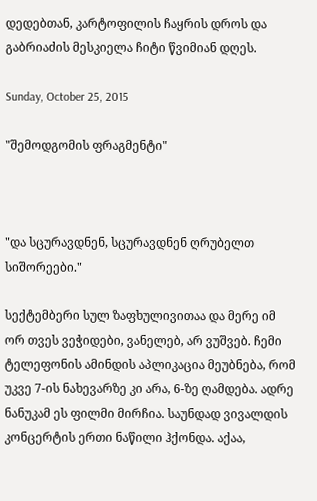დედებთან, კარტოფილის ჩაყრის დროს და გაბრიაძის მესკიელა ჩიტი წვიმიან დღეს.

Sunday, October 25, 2015

"შემოდგომის ფრაგმენტი"



"და სცურავდნენ, სცურავდნენ ღრუბელთ სიშორეები."

სექტემბერი სულ ზაფხულივითაა და მერე იმ ორ თვეს ვეჭიდები, ვანელებ, არ ვუშვებ. ჩემი ტელეფონის ამინდის აპლიკაცია მეუბნება, რომ უკვე 7-ის ნახევარზე კი არა, 6-ზე ღამდება. ადრე ნანუკამ ეს ფილმი მირჩია. საუნდად ვივალდის კონცერტის ერთი ნაწილი ჰქონდა. აქაა,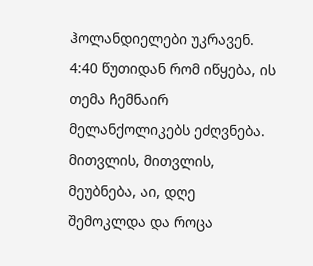ჰოლანდიელები უკრავენ. 4:40 წუთიდან რომ იწყება, ის თემა ჩემნაირ მელანქოლიკებს ეძღვნება. მითვლის, მითვლის, მეუბნება, აი, დღე შემოკლდა და როცა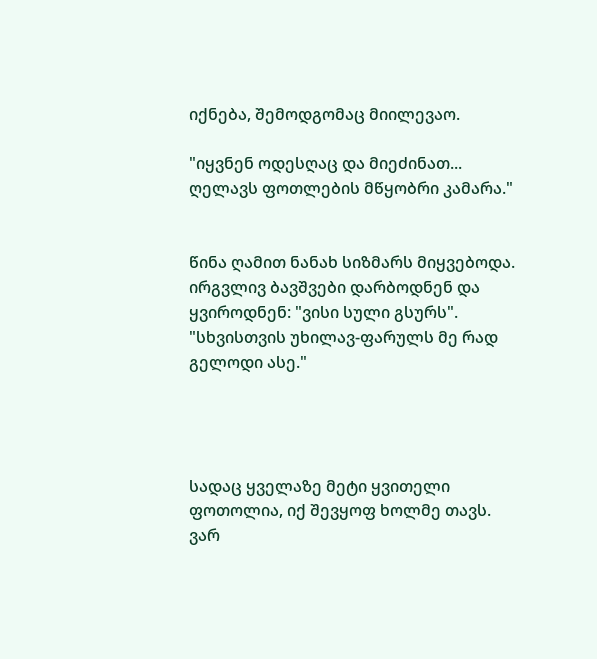იქნება, შემოდგომაც მიილევაო.

"იყვნენ ოდესღაც და მიეძინათ... ღელავს ფოთლების მწყობრი კამარა."


წინა ღამით ნანახ სიზმარს მიყვებოდა. ირგვლივ ბავშვები დარბოდნენ და ყვიროდნენ: "ვისი სული გსურს".
"სხვისთვის უხილავ-ფარულს მე რად გელოდი ასე."




სადაც ყველაზე მეტი ყვითელი ფოთოლია, იქ შევყოფ ხოლმე თავს. ვარ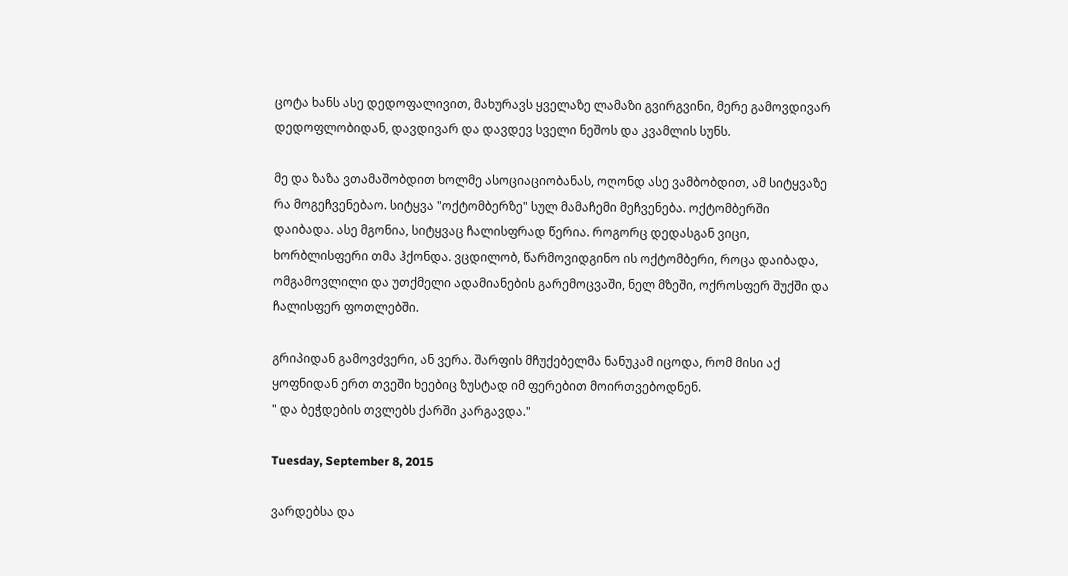ცოტა ხანს ასე დედოფალივით, მახურავს ყველაზე ლამაზი გვირგვინი, მერე გამოვდივარ დედოფლობიდან, დავდივარ და დავდევ სველი ნეშოს და კვამლის სუნს.

მე და ზაზა ვთამაშობდით ხოლმე ასოციაციობანას, ოღონდ ასე ვამბობდით, ამ სიტყვაზე რა მოგეჩვენებაო. სიტყვა "ოქტომბერზე" სულ მამაჩემი მეჩვენება. ოქტომბერში დაიბადა. ასე მგონია, სიტყვაც ჩალისფრად წერია. როგორც დედასგან ვიცი, ხორბლისფერი თმა ჰქონდა. ვცდილობ, წარმოვიდგინო ის ოქტომბერი, როცა დაიბადა, ომგამოვლილი და უთქმელი ადამიანების გარემოცვაში, ნელ მზეში, ოქროსფერ შუქში და ჩალისფერ ფოთლებში.

გრიპიდან გამოვძვერი, ან ვერა. შარფის მჩუქებელმა ნანუკამ იცოდა, რომ მისი აქ ყოფნიდან ერთ თვეში ხეებიც ზუსტად იმ ფერებით მოირთვებოდნენ.
" და ბეჭდების თვლებს ქარში კარგავდა."

Tuesday, September 8, 2015

ვარდებსა და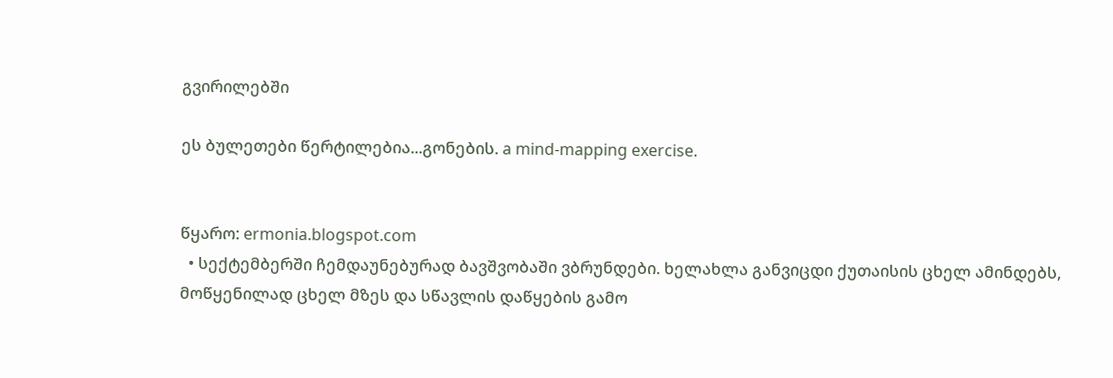გვირილებში

ეს ბულეთები წერტილებია...გონების. a mind-mapping exercise.


წყარო: ermonia.blogspot.com
  • სექტემბერში ჩემდაუნებურად ბავშვობაში ვბრუნდები. ხელახლა განვიცდი ქუთაისის ცხელ ამინდებს, მოწყენილად ცხელ მზეს და სწავლის დაწყების გამო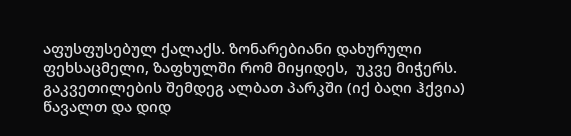აფუსფუსებულ ქალაქს. ზონარებიანი დახურული ფეხსაცმელი, ზაფხულში რომ მიყიდეს,  უკვე მიჭერს. გაკვეთილების შემდეგ ალბათ პარკში (იქ ბაღი ჰქვია) წავალთ და დიდ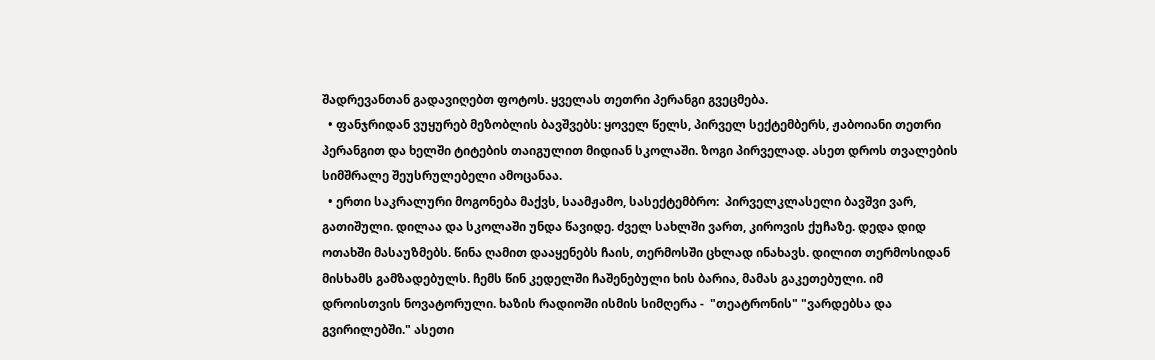შადრევანთან გადავიღებთ ფოტოს. ყველას თეთრი პერანგი გვეცმება.
  • ფანჯრიდან ვუყურებ მეზობლის ბავშვებს: ყოველ წელს, პირველ სექტემბერს, ჟაბოიანი თეთრი პერანგით და ხელში ტიტების თაიგულით მიდიან სკოლაში. ზოგი პირველად. ასეთ დროს თვალების სიმშრალე შეუსრულებელი ამოცანაა.
  • ერთი საკრალური მოგონება მაქვს, საამჟამო, სასექტემბრო:  პირველკლასელი ბავშვი ვარ, გათიშული. დილაა და სკოლაში უნდა წავიდე. ძველ სახლში ვართ, კიროვის ქუჩაზე. დედა დიდ ოთახში მასაუზმებს. წინა ღამით დააყენებს ჩაის, თერმოსში ცხლად ინახავს. დილით თერმოსიდან მისხამს გამზადებულს. ჩემს წინ კედელში ჩაშენებული ხის ბარია, მამას გაკეთებული. იმ დროისთვის ნოვატორული. ხაზის რადიოში ისმის სიმღერა -  "თეატრონის" "ვარდებსა და გვირილებში." ასეთი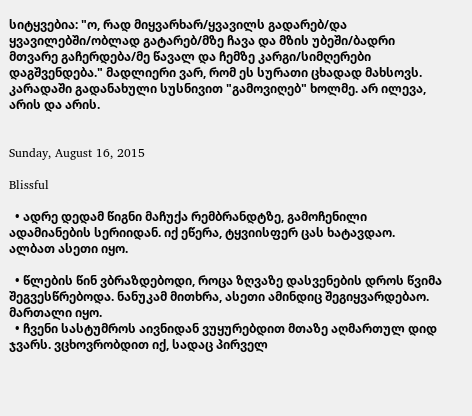სიტყვებია: "ო, რად მიყვარხარ/ყვავილს გადარებ/და ყვავილებში/ობლად გატარებ/მზე ჩავა და მზის უბეში/ბადრი მთვარე გაჩერდება/მე წავალ და ჩემზე კარგი/სიმღერები დაგშვენდება." მადლიერი ვარ, რომ ეს სურათი ცხადად მახსოვს. კარადაში გადანახული სუსნივით "გამოვიღებ" ხოლმე. არ ილევა, არის და არის.


Sunday, August 16, 2015

Blissful

  • ადრე დედამ წიგნი მაჩუქა რემბრანდტზე, გამოჩენილი ადამიანების სერიიდან. იქ ეწერა, ტყვიისფერ ცას ხატავდაო. ალბათ ასეთი იყო.

  • წლების წინ ვბრაზდებოდი, როცა ზღვაზე დასვენების დროს წვიმა შეგვესწრებოდა. ნანუკამ მითხრა, ასეთი ამინდიც შეგიყვარდებაო. მართალი იყო.
  • ჩვენი სასტუმროს აივნიდან ვუყურებდით მთაზე აღმართულ დიდ ჯვარს. ვცხოვრობდით იქ, სადაც პირველ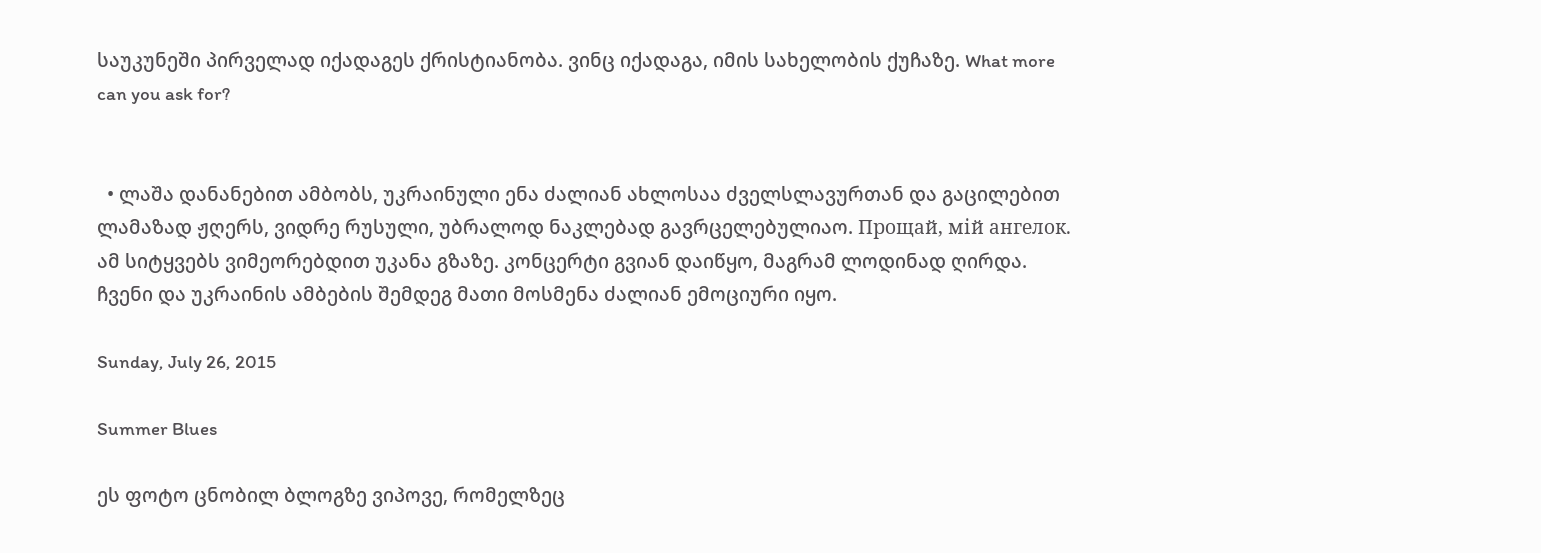საუკუნეში პირველად იქადაგეს ქრისტიანობა. ვინც იქადაგა, იმის სახელობის ქუჩაზე. What more can you ask for?


  • ლაშა დანანებით ამბობს, უკრაინული ენა ძალიან ახლოსაა ძველსლავურთან და გაცილებით ლამაზად ჟღერს, ვიდრე რუსული, უბრალოდ ნაკლებად გავრცელებულიაო. Прощай, мій ангелок. ამ სიტყვებს ვიმეორებდით უკანა გზაზე. კონცერტი გვიან დაიწყო, მაგრამ ლოდინად ღირდა. ჩვენი და უკრაინის ამბების შემდეგ მათი მოსმენა ძალიან ემოციური იყო.

Sunday, July 26, 2015

Summer Blues

ეს ფოტო ცნობილ ბლოგზე ვიპოვე, რომელზეც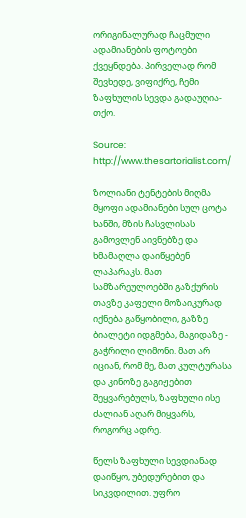ორიგინალურად ჩაცმული ადამიანების ფოტოები ქვეყნდება. პირველად რომ შევხედე, ვიფიქრე, ჩემი ზაფხულის სევდა გადაუღია-თქო.

Source: http://www.thesartorialist.com/

ზოლიანი ტენტების მიღმა მყოფი ადამიანები სულ ცოტა ხანში, მზის ჩასვლისას გამოვლენ აივნებზე და ხმამაღლა დაიწყებენ ლაპარაკს. მათ სამზარეულოებში გაზქურის თავზე კაფელი მოზაიკურად იქნება გაწყობილი, გაზზე ბიალეტი იდგმება, მაგიდაზე - გაჭრილი ლიმონი. მათ არ იციან, რომ მე, მათ კულტურასა და კინოზე გაგიჟებით შეყვარებულს, ზაფხული ისე ძალიან აღარ მიყვარს, როგორც ადრე.

წელს ზაფხული სევდიანად დაიწყო, უბედურებით და სიკვდილით. უფრო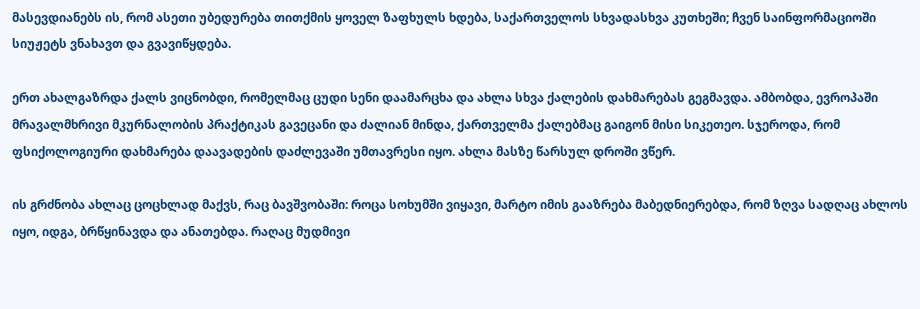მასევდიანებს ის, რომ ასეთი უბედურება თითქმის ყოველ ზაფხულს ხდება, საქართველოს სხვადასხვა კუთხეში; ჩვენ საინფორმაციოში სიუჟეტს ვნახავთ და გვავიწყდება.

ერთ ახალგაზრდა ქალს ვიცნობდი, რომელმაც ცუდი სენი დაამარცხა და ახლა სხვა ქალების დახმარებას გეგმავდა. ამბობდა, ევროპაში მრავალმხრივი მკურნალობის პრაქტიკას გავეცანი და ძალიან მინდა, ქართველმა ქალებმაც გაიგონ მისი სიკეთეო. სჯეროდა, რომ ფსიქოლოგიური დახმარება დაავადების დაძლევაში უმთავრესი იყო. ახლა მასზე წარსულ დროში ვწერ.

ის გრძნობა ახლაც ცოცხლად მაქვს, რაც ბავშვობაში: როცა სოხუმში ვიყავი, მარტო იმის გააზრება მაბედნიერებდა, რომ ზღვა სადღაც ახლოს იყო, იდგა, ბრწყინავდა და ანათებდა. რაღაც მუდმივი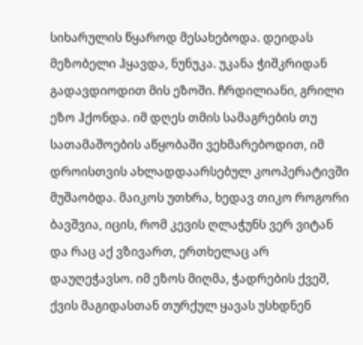სიხარულის წყაროდ მესახებოდა. დეიდას მეზობელი ჰყავდა, ნუნუკა. უკანა ჭიშკრიდან გადავდიოდით მის ეზოში. ჩრდილიანი, გრილი ეზო ჰქონდა. იმ დღეს თმის სამაგრების თუ სათამაშოების აწყობაში ვეხმარებოდით, იმ დროისთვის ახლადდაარსებულ კოოპერატივში მუშაობდა. მაიკოს უთხრა, ხედავ თიკო როგორი ბავშვია, იცის, რომ კევის ღლაჭუნს ვერ ვიტან და რაც აქ ვზივართ, ერთხელაც არ დაუღეჭავსო. იმ ეზოს მიღმა, ჭადრების ქვეშ, ქვის მაგიდასთან თურქულ ყავას უსხდნენ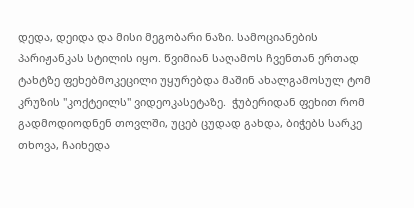დედა, დეიდა და მისი მეგობარი ნაზი. სამოციანების პარიჟანკას სტილის იყო. წვიმიან საღამოს ჩვენთან ერთად ტახტზე ფეხებმოკეცილი უყურებდა მაშინ ახალგამოსულ ტომ კრუზის "კოქტეილს" ვიდეოკასეტაზე.  ჭუბერიდან ფეხით რომ გადმოდიოდნენ თოვლში, უცებ ცუდად გახდა, ბიჭებს სარკე თხოვა, ჩაიხედა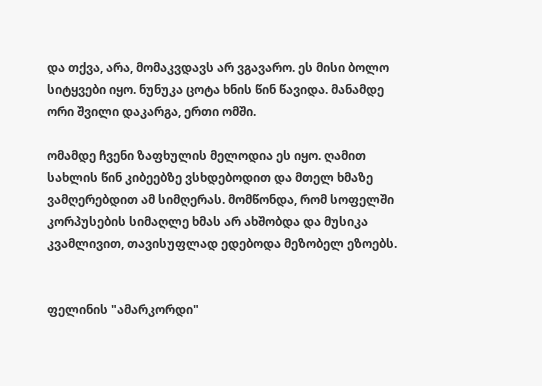და თქვა, არა, მომაკვდავს არ ვგავარო. ეს მისი ბოლო სიტყვები იყო. ნუნუკა ცოტა ხნის წინ წავიდა. მანამდე ორი შვილი დაკარგა, ერთი ომში.

ომამდე ჩვენი ზაფხულის მელოდია ეს იყო. ღამით სახლის წინ კიბეებზე ვსხდებოდით და მთელ ხმაზე ვამღერებდით ამ სიმღერას. მომწონდა, რომ სოფელში კორპუსების სიმაღლე ხმას არ ახშობდა და მუსიკა კვამლივით, თავისუფლად ედებოდა მეზობელ ეზოებს.


ფელინის "ამარკორდი"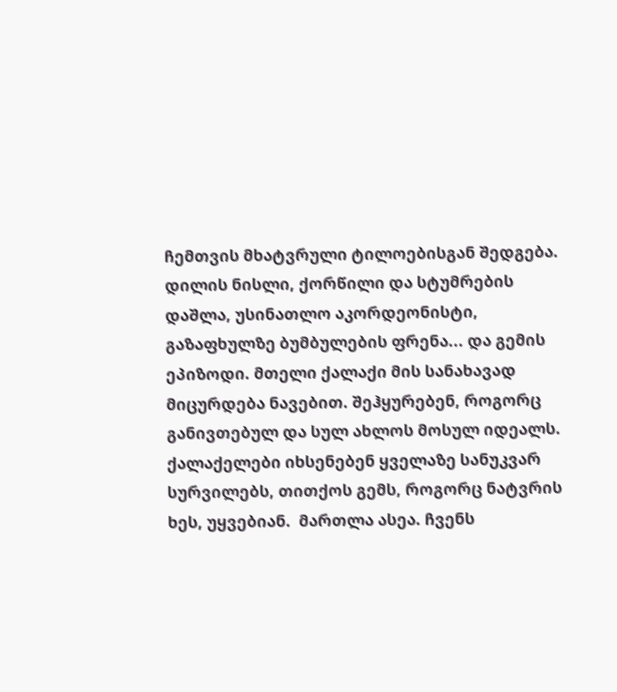ჩემთვის მხატვრული ტილოებისგან შედგება. დილის ნისლი, ქორწილი და სტუმრების დაშლა, უსინათლო აკორდეონისტი, გაზაფხულზე ბუმბულების ფრენა... და გემის ეპიზოდი. მთელი ქალაქი მის სანახავად მიცურდება ნავებით. შეჰყურებენ, როგორც განივთებულ და სულ ახლოს მოსულ იდეალს. ქალაქელები იხსენებენ ყველაზე სანუკვარ სურვილებს, თითქოს გემს, როგორც ნატვრის ხეს, უყვებიან.  მართლა ასეა. ჩვენს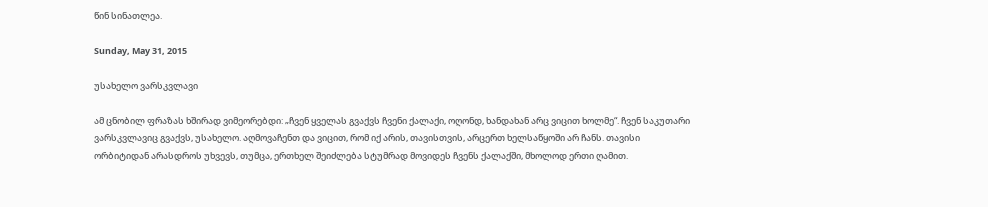წინ სინათლეა.

Sunday, May 31, 2015

უსახელო ვარსკვლავი

ამ ცნობილ ფრაზას ხშირად ვიმეორებდი: „ჩვენ ყველას გვაქვს ჩვენი ქალაქი, ოღონდ, ხანდახან არც ვიცით ხოლმე“. ჩვენ საკუთარი ვარსკვლავიც გვაქვს, უსახელო. აღმოვაჩენთ და ვიცით, რომ იქ არის, თავისთვის, არცერთ ხელსაწყოში არ ჩანს. თავისი ორბიტიდან არასდროს უხვევს, თუმცა, ერთხელ შეიძლება სტუმრად მოვიდეს ჩვენს ქალაქში, მხოლოდ ერთი ღამით.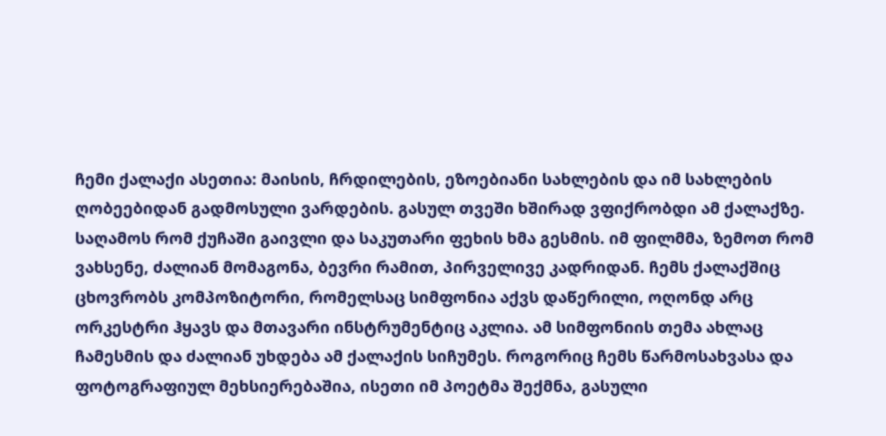ჩემი ქალაქი ასეთია: მაისის, ჩრდილების, ეზოებიანი სახლების და იმ სახლების ღობეებიდან გადმოსული ვარდების. გასულ თვეში ხშირად ვფიქრობდი ამ ქალაქზე. საღამოს რომ ქუჩაში გაივლი და საკუთარი ფეხის ხმა გესმის. იმ ფილმმა, ზემოთ რომ ვახსენე, ძალიან მომაგონა, ბევრი რამით, პირველივე კადრიდან. ჩემს ქალაქშიც ცხოვრობს კომპოზიტორი, რომელსაც სიმფონია აქვს დაწერილი, ოღონდ არც ორკესტრი ჰყავს და მთავარი ინსტრუმენტიც აკლია. ამ სიმფონიის თემა ახლაც ჩამესმის და ძალიან უხდება ამ ქალაქის სიჩუმეს. როგორიც ჩემს წარმოსახვასა და ფოტოგრაფიულ მეხსიერებაშია, ისეთი იმ პოეტმა შექმნა, გასული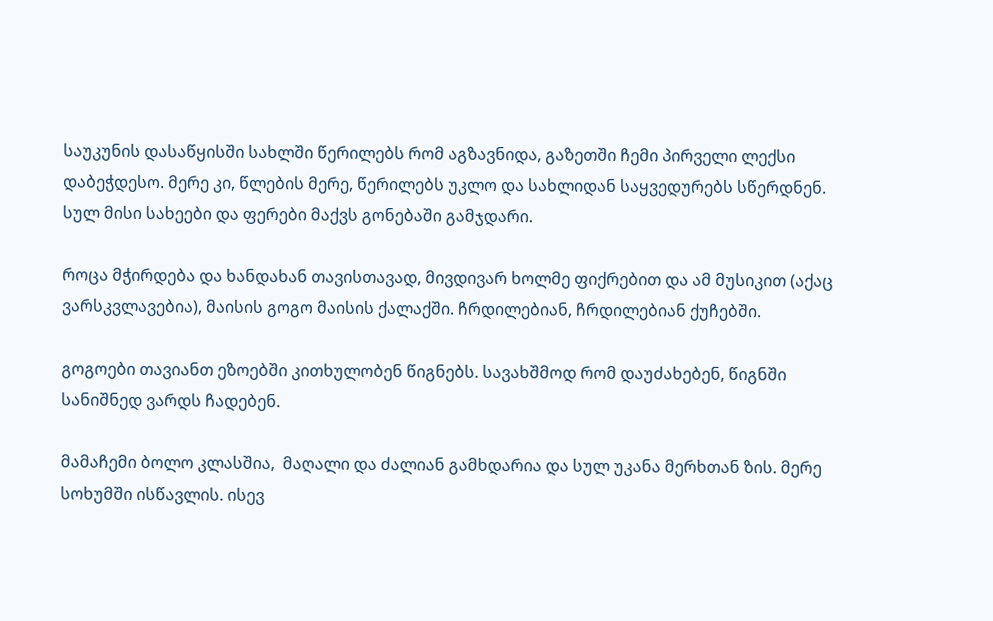საუკუნის დასაწყისში სახლში წერილებს რომ აგზავნიდა, გაზეთში ჩემი პირველი ლექსი დაბეჭდესო. მერე კი, წლების მერე, წერილებს უკლო და სახლიდან საყვედურებს სწერდნენ. სულ მისი სახეები და ფერები მაქვს გონებაში გამჯდარი.

როცა მჭირდება და ხანდახან თავისთავად, მივდივარ ხოლმე ფიქრებით და ამ მუსიკით (აქაც ვარსკვლავებია), მაისის გოგო მაისის ქალაქში. ჩრდილებიან, ჩრდილებიან ქუჩებში.

გოგოები თავიანთ ეზოებში კითხულობენ წიგნებს. სავახშმოდ რომ დაუძახებენ, წიგნში სანიშნედ ვარდს ჩადებენ.

მამაჩემი ბოლო კლასშია,  მაღალი და ძალიან გამხდარია და სულ უკანა მერხთან ზის. მერე სოხუმში ისწავლის. ისევ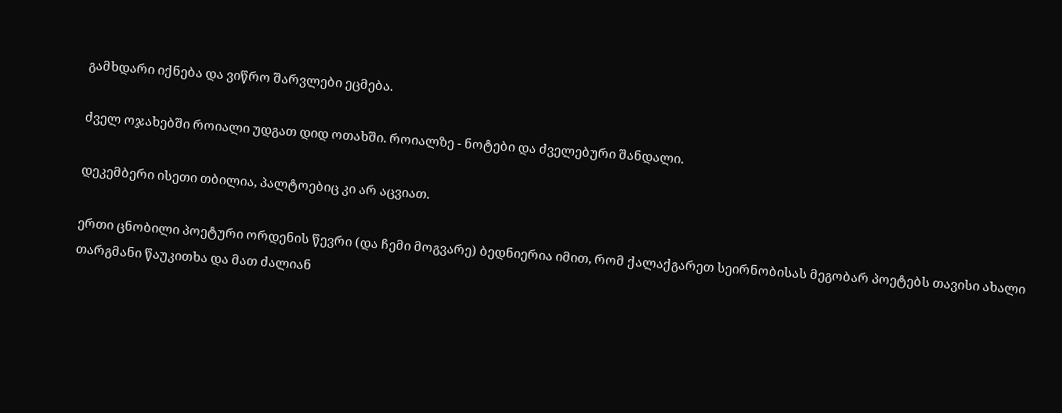გამხდარი იქნება და ვიწრო შარვლები ეცმება.

ძველ ოჯახებში როიალი უდგათ დიდ ოთახში. როიალზე - ნოტები და ძველებური შანდალი.

დეკემბერი ისეთი თბილია, პალტოებიც კი არ აცვიათ.

ერთი ცნობილი პოეტური ორდენის წევრი (და ჩემი მოგვარე) ბედნიერია იმით, რომ ქალაქგარეთ სეირნობისას მეგობარ პოეტებს თავისი ახალი თარგმანი წაუკითხა და მათ ძალიან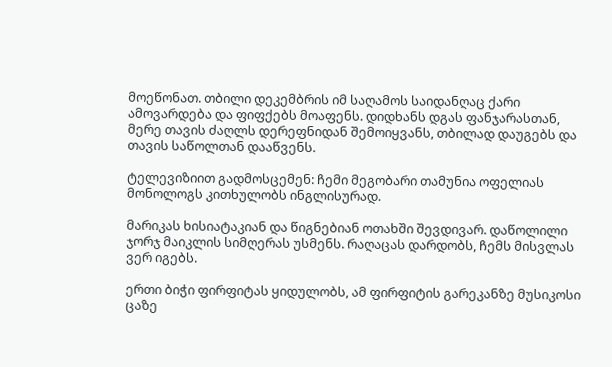მოეწონათ. თბილი დეკემბრის იმ საღამოს საიდანღაც ქარი ამოვარდება და ფიფქებს მოაფენს. დიდხანს დგას ფანჯარასთან, მერე თავის ძაღლს დერეფნიდან შემოიყვანს, თბილად დაუგებს და თავის საწოლთან დააწვენს.

ტელევიზიით გადმოსცემენ: ჩემი მეგობარი თამუნია ოფელიას მონოლოგს კითხულობს ინგლისურად.

მარიკას ხისიატაკიან და წიგნებიან ოთახში შევდივარ. დაწოლილი ჯორჯ მაიკლის სიმღერას უსმენს. რაღაცას დარდობს, ჩემს მისვლას ვერ იგებს.

ერთი ბიჭი ფირფიტას ყიდულობს, ამ ფირფიტის გარეკანზე მუსიკოსი ცაზე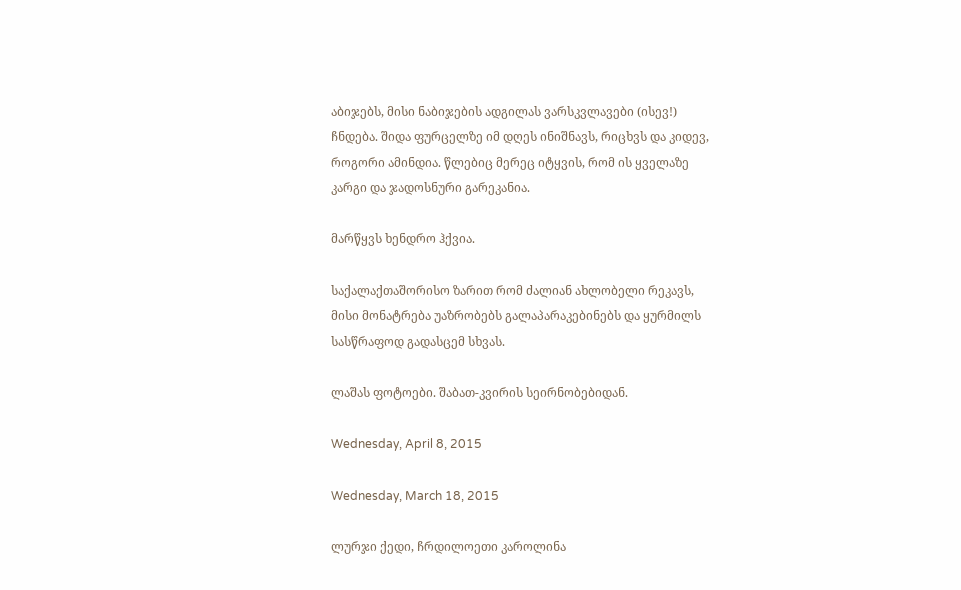აბიჯებს, მისი ნაბიჯების ადგილას ვარსკვლავები (ისევ!) ჩნდება. შიდა ფურცელზე იმ დღეს ინიშნავს, რიცხვს და კიდევ, როგორი ამინდია. წლებიც მერეც იტყვის, რომ ის ყველაზე კარგი და ჯადოსნური გარეკანია.

მარწყვს ხენდრო ჰქვია.

საქალაქთაშორისო ზარით რომ ძალიან ახლობელი რეკავს, მისი მონატრება უაზრობებს გალაპარაკებინებს და ყურმილს სასწრაფოდ გადასცემ სხვას.

ლაშას ფოტოები. შაბათ-კვირის სეირნობებიდან.

Wednesday, April 8, 2015

Wednesday, March 18, 2015

ლურჯი ქედი, ჩრდილოეთი კაროლინა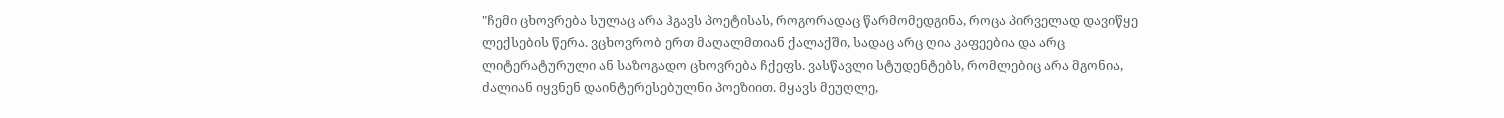"ჩემი ცხოვრება სულაც არა ჰგავს პოეტისას, როგორადაც წარმომედგინა, როცა პირველად დავიწყე ლექსების წერა. ვცხოვრობ ერთ მაღალმთიან ქალაქში, სადაც არც ღია კაფეებია და არც ლიტერატურული ან საზოგადო ცხოვრება ჩქეფს. ვასწავლი სტუდენტებს, რომლებიც არა მგონია, ძალიან იყვნენ დაინტერესებულნი პოეზიით. მყავს მეუღლე,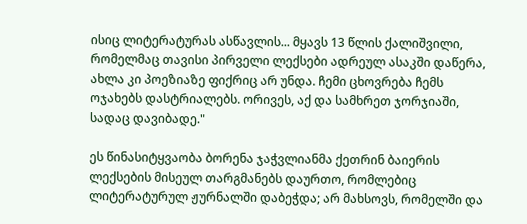ისიც ლიტერატურას ასწავლის... მყავს 13 წლის ქალიშვილი, რომელმაც თავისი პირველი ლექსები ადრეულ ასაკში დაწერა, ახლა კი პოეზიაზე ფიქრიც არ უნდა. ჩემი ცხოვრება ჩემს ოჯახებს დასტრიალებს. ორივეს, აქ და სამხრეთ ჯორჯიაში, სადაც დავიბადე."

ეს წინასიტყვაობა ბორენა ჯაჭვლიანმა ქეთრინ ბაიერის ლექსების მისეულ თარგმანებს დაურთო, რომლებიც ლიტერატურულ ჟურნალში დაბეჭდა; არ მახსოვს, რომელში და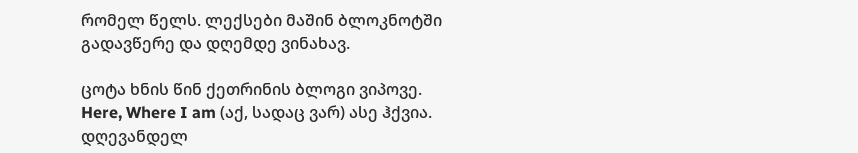რომელ წელს. ლექსები მაშინ ბლოკნოტში გადავწერე და დღემდე ვინახავ.

ცოტა ხნის წინ ქეთრინის ბლოგი ვიპოვე. Here, Where I am (აქ, სადაც ვარ) ასე ჰქვია.
დღევანდელ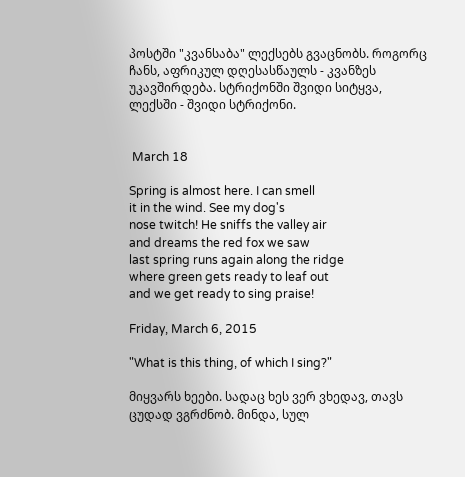პოსტში "კვანსაბა" ლექსებს გვაცნობს. როგორც ჩანს, აფრიკულ დღესასწაულს - კვანზეს  უკავშირდება. სტრიქონში შვიდი სიტყვა, ლექსში - შვიდი სტრიქონი.


 March 18

Spring is almost here. I can smell
it in the wind. See my dog's
nose twitch! He sniffs the valley air
and dreams the red fox we saw
last spring runs again along the ridge
where green gets ready to leaf out
and we get ready to sing praise!

Friday, March 6, 2015

"What is this thing, of which I sing?"

მიყვარს ხეები. სადაც ხეს ვერ ვხედავ, თავს ცუდად ვგრძნობ. მინდა, სულ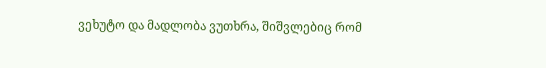ვეხუტო და მადლობა ვუთხრა, შიშვლებიც რომ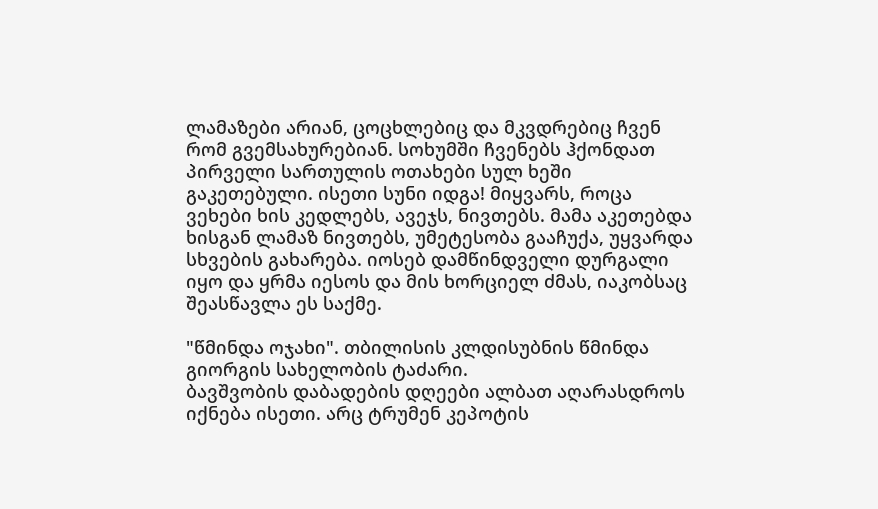ლამაზები არიან, ცოცხლებიც და მკვდრებიც ჩვენ რომ გვემსახურებიან. სოხუმში ჩვენებს ჰქონდათ პირველი სართულის ოთახები სულ ხეში გაკეთებული. ისეთი სუნი იდგა! მიყვარს, როცა ვეხები ხის კედლებს, ავეჯს, ნივთებს. მამა აკეთებდა ხისგან ლამაზ ნივთებს, უმეტესობა გააჩუქა, უყვარდა სხვების გახარება. იოსებ დამწინდველი დურგალი იყო და ყრმა იესოს და მის ხორციელ ძმას, იაკობსაც შეასწავლა ეს საქმე.

"წმინდა ოჯახი". თბილისის კლდისუბნის წმინდა გიორგის სახელობის ტაძარი.
ბავშვობის დაბადების დღეები ალბათ აღარასდროს იქნება ისეთი. არც ტრუმენ კეპოტის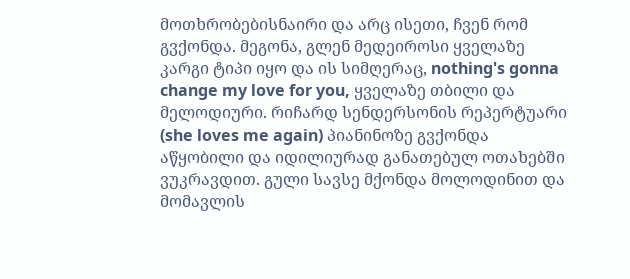მოთხრობებისნაირი და არც ისეთი, ჩვენ რომ გვქონდა. მეგონა, გლენ მედეიროსი ყველაზე კარგი ტიპი იყო და ის სიმღერაც, nothing's gonna change my love for you, ყველაზე თბილი და მელოდიური. რიჩარდ სენდერსონის რეპერტუარი (she loves me again) პიანინოზე გვქონდა აწყობილი და იდილიურად განათებულ ოთახებში ვუკრავდით. გული სავსე მქონდა მოლოდინით და მომავლის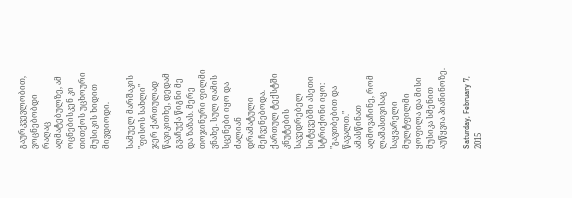გაურკვევლობით, ვოცნებობდი რაღაც აღმატებულზე, ამ ოცნებისკენ კი თითქოს უცხოური მუსიკის ხიდით მივდიოდი.

სამუელ მარშაკის "ფისოს სახლი" ჯერ ქართულად წავიკითხე, დედამ გვაჩუქა წიგნი მე და ზაზას. მერე თოჯინური ფილმი ვნახე. სულ ღამის სცენები იყო და ძალიან დრამატული მეჩვენებოდა. ქართულ ტექსტში კნუტების სავედრებელ სიტყვებში ასეთი სტრიქონი იყო: "გავთბებით და წავალთ." ამასწინათ აღმოვაჩინე, რომ ლაშასთვისაც საყვარელი მულტფილმი ყოფილა და მისი მუსიკა სმენით აუწყვია პიანინოზე.

Saturday, February 7, 2015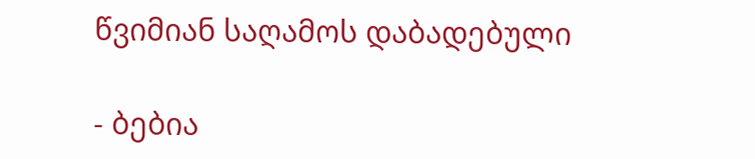წვიმიან საღამოს დაბადებული

- ბებია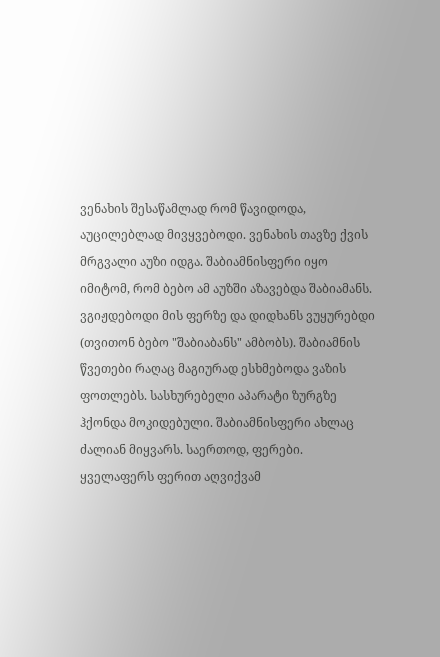ვენახის შესაწამლად რომ წავიდოდა, აუცილებლად მივყვებოდი. ვენახის თავზე ქვის მრგვალი აუზი იდგა. შაბიამნისფერი იყო იმიტომ, რომ ბებო ამ აუზში აზავებდა შაბიამანს. ვგიჟდებოდი მის ფერზე და დიდხანს ვუყურებდი (თვითონ ბებო "შაბიაბანს" ამბობს). შაბიამნის წვეთები რაღაც მაგიურად ესხმებოდა ვაზის ფოთლებს. სასხურებელი აპარატი ზურგზე ჰქონდა მოკიდებული. შაბიამნისფერი ახლაც ძალიან მიყვარს. საერთოდ, ფერები. ყველაფერს ფერით აღვიქვამ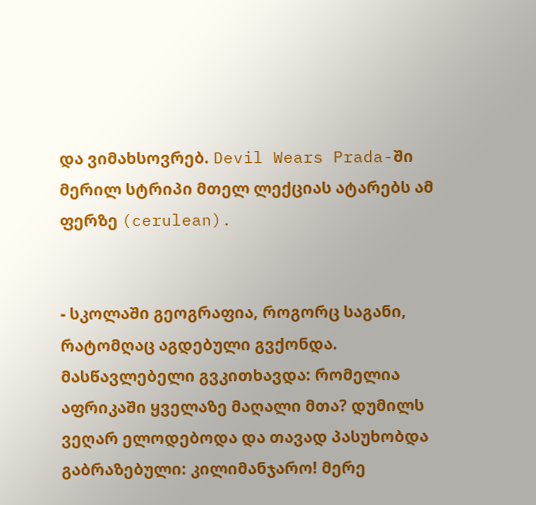და ვიმახსოვრებ. Devil Wears Prada-ში მერილ სტრიპი მთელ ლექციას ატარებს ამ ფერზე (cerulean).


- სკოლაში გეოგრაფია, როგორც საგანი, რატომღაც აგდებული გვქონდა. მასწავლებელი გვკითხავდა: რომელია აფრიკაში ყველაზე მაღალი მთა? დუმილს ვეღარ ელოდებოდა და თავად პასუხობდა გაბრაზებული: კილიმანჯარო! მერე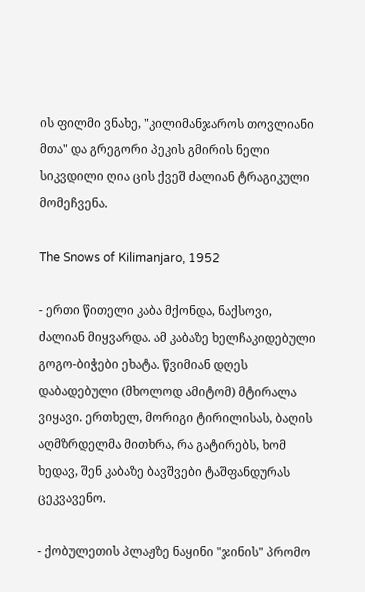ის ფილმი ვნახე, "კილიმანჯაროს თოვლიანი მთა" და გრეგორი პეკის გმირის ნელი სიკვდილი ღია ცის ქვეშ ძალიან ტრაგიკული მომეჩვენა.

The Snows of Kilimanjaro, 1952

- ერთი წითელი კაბა მქონდა, ნაქსოვი, ძალიან მიყვარდა. ამ კაბაზე ხელჩაკიდებული გოგო-ბიჭები ეხატა. წვიმიან დღეს დაბადებული (მხოლოდ ამიტომ) მტირალა ვიყავი. ერთხელ, მორიგი ტირილისას, ბაღის აღმზრდელმა მითხრა, რა გატირებს, ხომ ხედავ, შენ კაბაზე ბავშვები ტაშფანდურას ცეკვავენო.

- ქობულეთის პლაჟზე ნაყინი "ჯინის" პრომო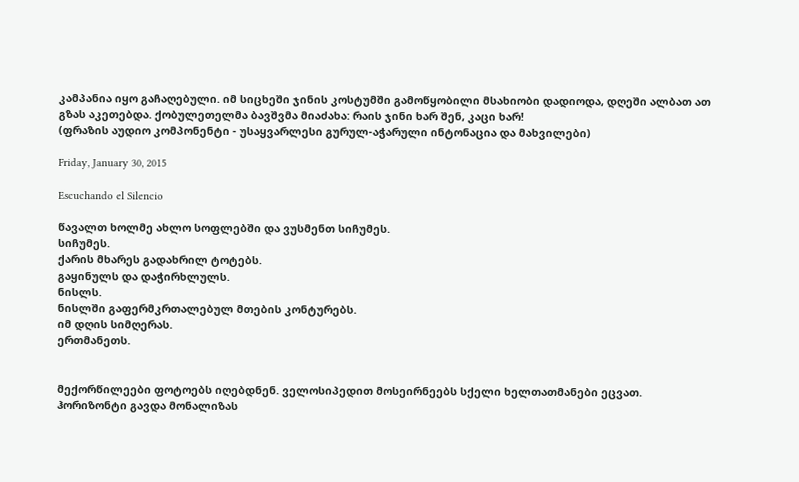კამპანია იყო გაჩაღებული. იმ სიცხეში ჯინის კოსტუმში გამოწყობილი მსახიობი დადიოდა, დღეში ალბათ ათ გზას აკეთებდა. ქობულეთელმა ბავშვმა მიაძახა: რაის ჯინი ხარ შენ, კაცი ხარ!
(ფრაზის აუდიო კომპონენტი - უსაყვარლესი გურულ-აჭარული ინტონაცია და მახვილები)

Friday, January 30, 2015

Escuchando el Silencio

წავალთ ხოლმე ახლო სოფლებში და ვუსმენთ სიჩუმეს.
სიჩუმეს.
ქარის მხარეს გადახრილ ტოტებს.
გაყინულს და დაჭირხლულს.
ნისლს.
ნისლში გაფერმკრთალებულ მთების კონტურებს.
იმ დღის სიმღერას.
ერთმანეთს.


მექორწილეები ფოტოებს იღებდნენ. ველოსიპედით მოსეირნეებს სქელი ხელთათმანები ეცვათ. ჰორიზონტი გავდა მონალიზას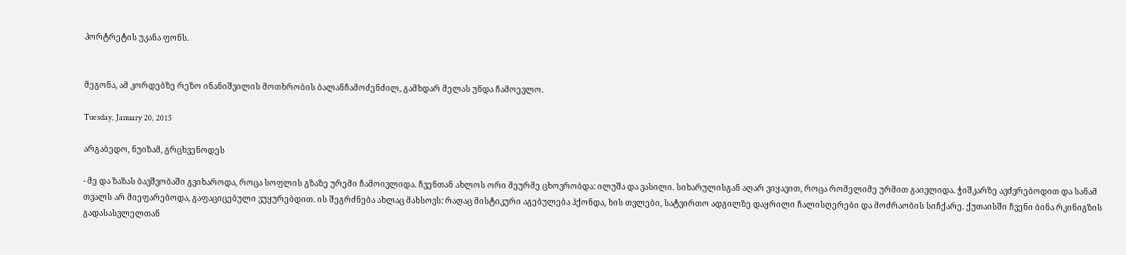პორტრეტის უკანა ფონს.


მეგონა, ამ კორდებზე რეზო ინანიშვილის მოთხრობის ბალანჩამოძენძილ, გამხდარ მელას უნდა ჩამოევლო.

Tuesday, January 20, 2015

არგაბედო, ნუიზამ, გრცხვენოდეს

- მე და ზაზას ბავშვობაში გვიხაროდა, როცა სოფლის გზაზე ურემი ჩამოივლიდა. ჩვენთან ახლოს ორი მეურმე ცხოვრობდა: ილუშა და ვასილი. სიხარულისგან აღარ ვიყავით, როცა რომელიმე ურმით გაივლიდა. ჭიშკარზე ავძვრებოდით და სანამ თვალს არ მიეფარებოდა, გაფაციცებული ვუყურებდით. ის შეგრძნება ახლაც მახსოვს: რაღაც მისტიკური აგებულება ჰქონდა, ხის თვლები, სატვირთო ადგილზე დაყრილი ჩალისღერები და მოძრაობის სიჩქარე. ქუთაისში ჩვენი ბინა რკინიგზის გადასასვლელთან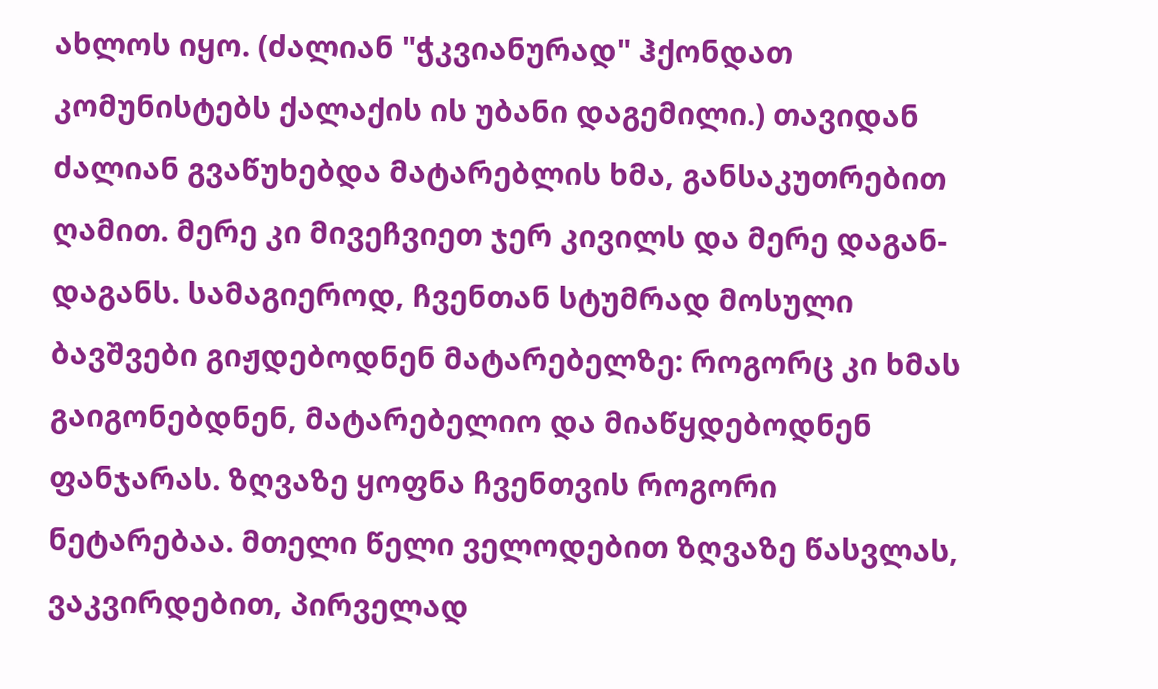ახლოს იყო. (ძალიან "ჭკვიანურად" ჰქონდათ კომუნისტებს ქალაქის ის უბანი დაგემილი.) თავიდან ძალიან გვაწუხებდა მატარებლის ხმა, განსაკუთრებით ღამით. მერე კი მივეჩვიეთ ჯერ კივილს და მერე დაგან-დაგანს. სამაგიეროდ, ჩვენთან სტუმრად მოსული ბავშვები გიჟდებოდნენ მატარებელზე: როგორც კი ხმას გაიგონებდნენ, მატარებელიო და მიაწყდებოდნენ ფანჯარას. ზღვაზე ყოფნა ჩვენთვის როგორი ნეტარებაა. მთელი წელი ველოდებით ზღვაზე წასვლას, ვაკვირდებით, პირველად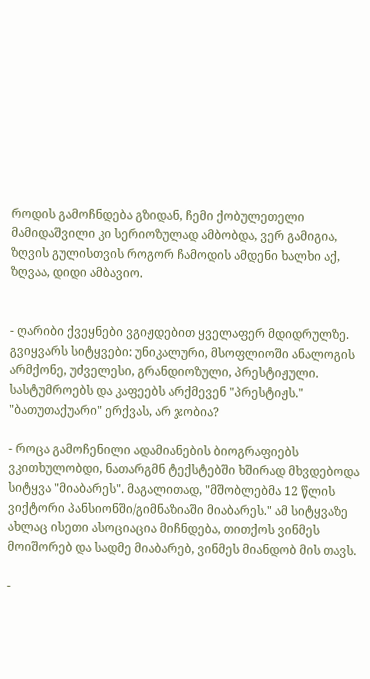როდის გამოჩნდება გზიდან, ჩემი ქობულეთელი მამიდაშვილი კი სერიოზულად ამბობდა, ვერ გამიგია, ზღვის გულისთვის როგორ ჩამოდის ამდენი ხალხი აქ, ზღვაა, დიდი ამბავიო.


- ღარიბი ქვეყნები ვგიჟდებით ყველაფერ მდიდრულზე. გვიყვარს სიტყვები: უნიკალური, მსოფლიოში ანალოგის არმქონე, უძველესი, გრანდიოზული, პრესტიჟული. სასტუმროებს და კაფეებს არქმევენ "პრესტიჟს." "ბათუთაქუარი" ერქვას, არ ჯობია?

- როცა გამოჩენილი ადამიანების ბიოგრაფიებს ვკითხულობდი, ნათარგმნ ტექსტებში ხშირად მხვდებოდა სიტყვა "მიაბარეს". მაგალითად, "მშობლებმა 12 წლის ვიქტორი პანსიონში/გიმნაზიაში მიაბარეს." ამ სიტყვაზე ახლაც ისეთი ასოციაცია მიჩნდება, თითქოს ვინმეს მოიშორებ და სადმე მიაბარებ, ვინმეს მიანდობ მის თავს.

-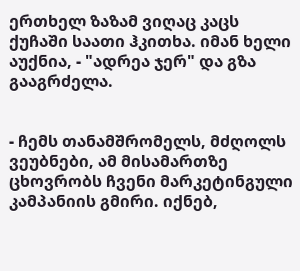ერთხელ ზაზამ ვიღაც კაცს ქუჩაში საათი ჰკითხა. იმან ხელი აუქნია, - "ადრეა ჯერ" და გზა გააგრძელა.


- ჩემს თანამშრომელს, მძღოლს ვეუბნები, ამ მისამართზე ცხოვრობს ჩვენი მარკეტინგული კამპანიის გმირი. იქნებ,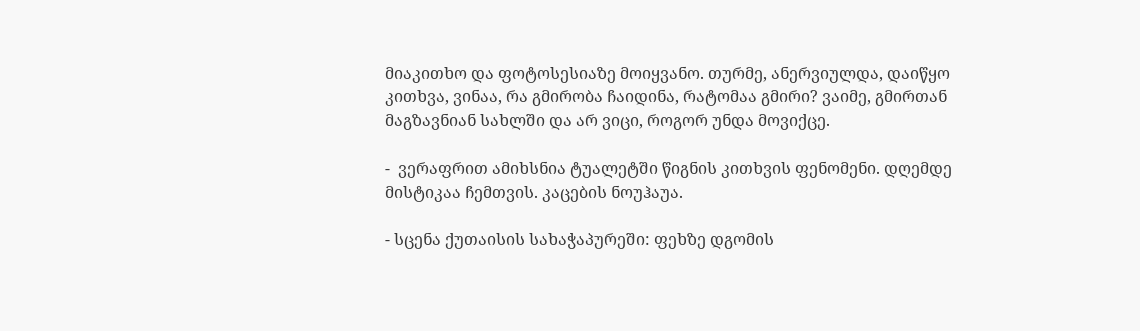მიაკითხო და ფოტოსესიაზე მოიყვანო. თურმე, ანერვიულდა, დაიწყო კითხვა, ვინაა, რა გმირობა ჩაიდინა, რატომაა გმირი? ვაიმე, გმირთან მაგზავნიან სახლში და არ ვიცი, როგორ უნდა მოვიქცე.

-  ვერაფრით ამიხსნია ტუალეტში წიგნის კითხვის ფენომენი. დღემდე მისტიკაა ჩემთვის. კაცების ნოუჰაუა.

- სცენა ქუთაისის სახაჭაპურეში: ფეხზე დგომის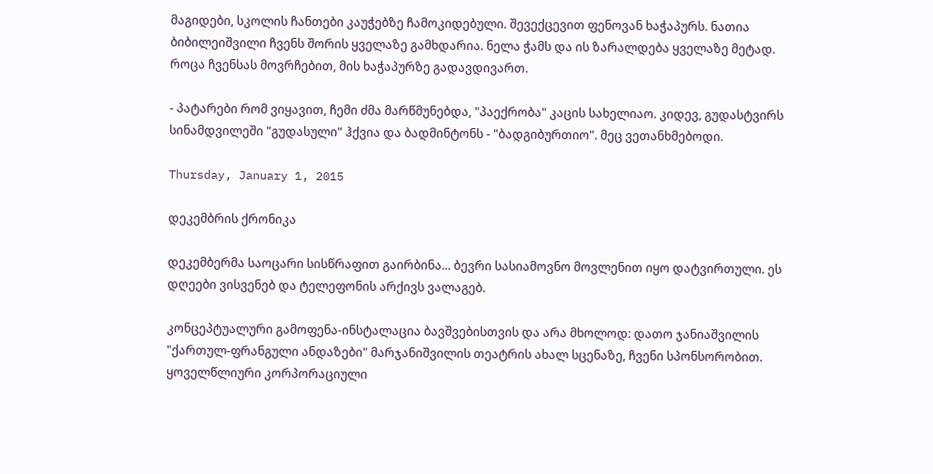მაგიდები, სკოლის ჩანთები კაუჭებზე ჩამოკიდებული. შევექცევით ფენოვან ხაჭაპურს. ნათია ბიბილეიშვილი ჩვენს შორის ყველაზე გამხდარია. ნელა ჭამს და ის ზარალდება ყველაზე მეტად. როცა ჩვენსას მოვრჩებით, მის ხაჭაპურზე გადავდივართ.

- პატარები რომ ვიყავით, ჩემი ძმა მარწმუნებდა, "პაექრობა" კაცის სახელიაო. კიდევ, გუდასტვირს სინამდვილეში "გუდასული" ჰქვია და ბადმინტონს - "ბადგიბურთიო". მეც ვეთანხმებოდი.

Thursday, January 1, 2015

დეკემბრის ქრონიკა

დეკემბერმა საოცარი სისწრაფით გაირბინა... ბევრი სასიამოვნო მოვლენით იყო დატვირთული. ეს დღეები ვისვენებ და ტელეფონის არქივს ვალაგებ.

კონცეპტუალური გამოფენა-ინსტალაცია ბავშვებისთვის და არა მხოლოდ: დათო ჯანიაშვილის "ქართულ-ფრანგული ანდაზები" მარჯანიშვილის თეატრის ახალ სცენაზე, ჩვენი სპონსორობით.
ყოველწლიური კორპორაციული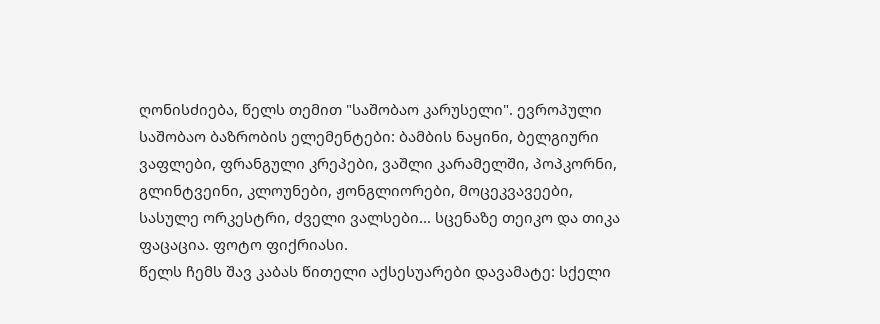ღონისძიება, წელს თემით "საშობაო კარუსელი". ევროპული საშობაო ბაზრობის ელემენტები: ბამბის ნაყინი, ბელგიური ვაფლები, ფრანგული კრეპები, ვაშლი კარამელში, პოპკორნი, გლინტვეინი, კლოუნები, ჟონგლიორები, მოცეკვავეები, სასულე ორკესტრი, ძველი ვალსები... სცენაზე თეიკო და თიკა ფაცაცია. ფოტო ფიქრიასი.
წელს ჩემს შავ კაბას წითელი აქსესუარები დავამატე: სქელი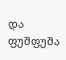და ფუშფუშა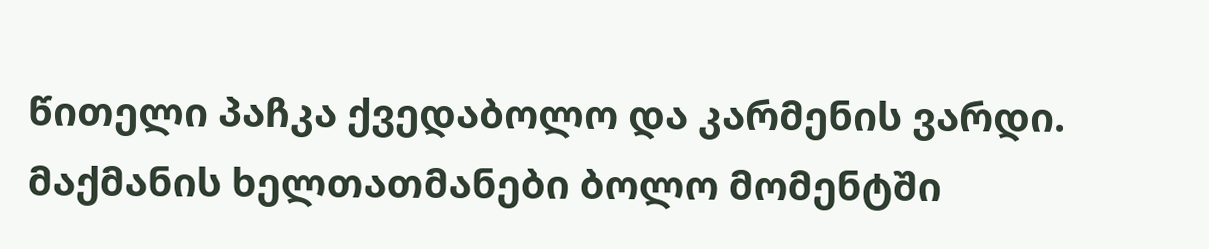წითელი პაჩკა ქვედაბოლო და კარმენის ვარდი. მაქმანის ხელთათმანები ბოლო მომენტში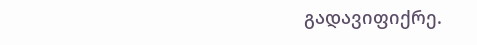გადავიფიქრე.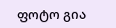ფოტო გია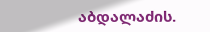აბდალაძის.